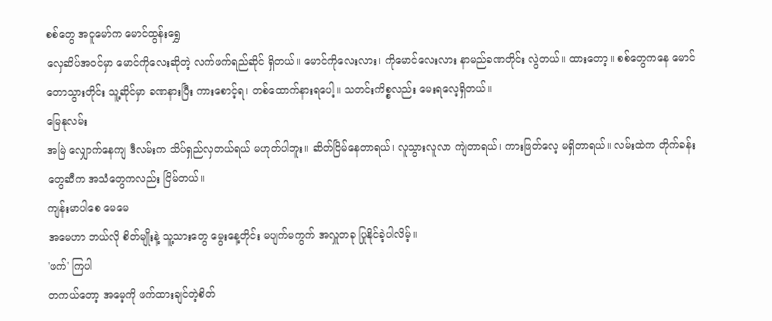စစ်တွေ အငူမော်က မောင်ထွန်းရွှေ
လှေဆိပ်အဝင်မှာ မောင်ကိုလေးဆိုတဲ့ လက်ဖက်ရည်ဆိုင် ရှိတယ်။ မောင်ကိုလေးလား၊ ကိုမောင်လေးလား နာမည်ခဏတိုင်း လွဲတယ်။ ထားတော့။ စစ်တွေကနေ မောင်တောသွားတိုင်း သူ့ဆိုင်မှာ ခဏနားပြီး ကားစောင့်ရ၊ တစ်ထောက်နားရပေါ့။ သတင်းကိစ္စလည်း မေးရလေ့ရှိတယ်။
မြေနုလမ်း
အမြဲ လျှောက်နေကျ ဒီလမ်းက သိပ်ရှည်လှတယ်ရယ် မဟုတ်ပါဘူး။ ဆိတ်ငြိမ်နေတာရယ်၊ လူသွားလူလာ ကျဲတာရယ်၊ ကားဖြတ်လေ့ မရှိတာရယ်။ လမ်းထဲက တိုက်ခန်းတွေဆီက အသံတွေကလည်း ငြိမ်တယ်။
ကျန်းမာပါစေ မေမေ
အမေဟာ ဘယ်လို စိတ်မျိုးနဲ့ သူ့သားတွေ မွေးနေ့တိုင်း မပျက်မကွက် အလှူတခု ပြုနိုင်ခဲ့ပါလိမ့်။
'ဖက်' ကြပါ
တကယ်တော့ အမေ့ကို ဖက်ထားချင်တဲ့စိတ်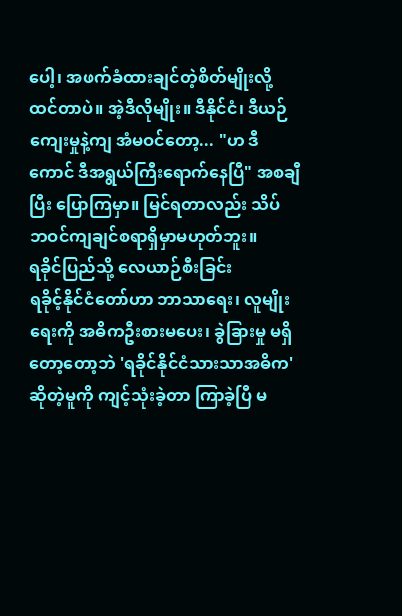ပေါ့၊ အဖက်ခံထားချင်တဲ့စိတ်မျိုးလို့ ထင်တာပဲ။ အဲ့ဒီလိုမျိုး။ ဒီနိုင်ငံ၊ ဒီယဉ်ကျေးမှုနဲ့ကျ အံမဝင်တော့... "ဟ ဒီကောင် ဒီအရွယ်ကြီးရောက်နေပြီ" အစချီပြီး ပြောကြမှာ။ မြင်ရတာလည်း သိပ် ဘဝင်ကျချင်စရာရှိမှာမဟုတ်ဘူး။
ရခိုင်ပြည်သို့ လေယာဉ်စီးခြင်း
ရခိုင့်နိုင်ငံတော်ဟာ ဘာသာရေး၊ လူမျိုးရေးကို အဓိကဦးစားမပေး၊ ခွဲခြားမှု မရှိတော့တော့ဘဲ 'ရခိုင်နိုင်ငံသားသာအဓိက' ဆိုတဲ့မူကို ကျင့်သုံးခဲ့တာ ကြာခဲ့ပြီ မ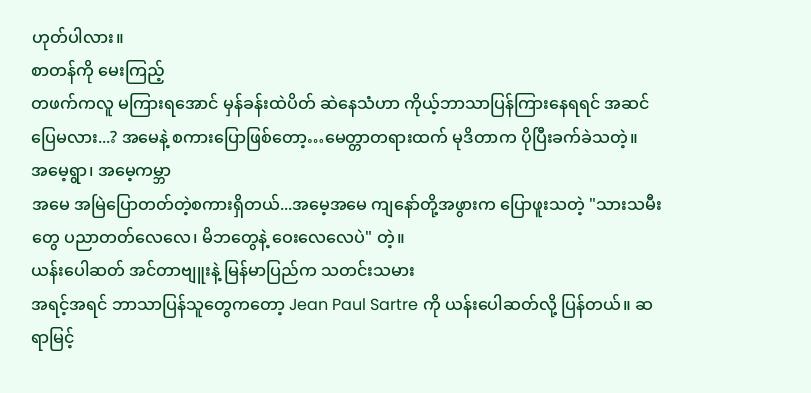ဟုတ်ပါလား။
စာတန်ကို မေးကြည့်
တဖက်ကလူ မကြားရအောင် မှန်ခန်းထဲပိတ် ဆဲနေသံဟာ ကိုယ့်ဘာသာပြန်ကြားနေရရင် အဆင်ပြေမလား...? အမေနဲ့ စကားပြောဖြစ်တော့…မေတ္တာတရားထက် မုဒိတာက ပိုပြီးခက်ခဲသတဲ့။
အမေ့ရွာ၊ အမေ့ကမ္ဘာ
အမေ အမြဲပြောတတ်တဲ့စကားရှိတယ်...အမေ့အမေ ကျနော်တို့အဖွားက ပြောဖူးသတဲ့ "သားသမီးတွေ ပညာတတ်လေလေ၊ မိဘတွေနဲ့ ဝေးလေလေပဲ" တဲ့။
ယန်းပေါဆတ် အင်တာဗျူးနဲ့ မြန်မာပြည်က သတင်းသမား
အရင့်အရင် ဘာသာပြန်သူတွေကတော့ Jean Paul Sartre ကို ယန်းပေါဆတ်လို့ ပြန်တယ်။ ဆရာမြင့်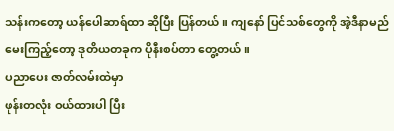သန်းကတော့ ယန်ပေါဆာရ်ထာ ဆိုပြီး ပြန်တယ်။ ကျနော် ပြင်သစ်တွေကို အဲ့ဒီနာမည် မေးကြည့်တော့ ဒုတိယတခုက ပိုနီးစပ်တာ တွေ့တယ်။
ပညာပေး ဇာတ်လမ်းထဲမှာ
ဖုန်းတလုံး ဝယ်ထားပါ ပြီး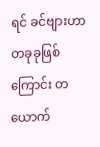ရင် ခင်ဗျားဟာ တခုခုဖြစ်ကြောင်း တယောက်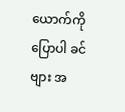ယောက်ကို ပြောပါ ခင်ဗျား အ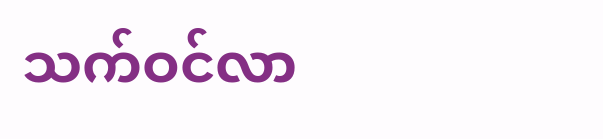သက်ဝင်လာ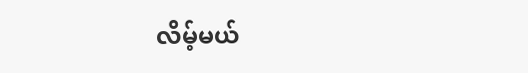လိမ့်မယ်